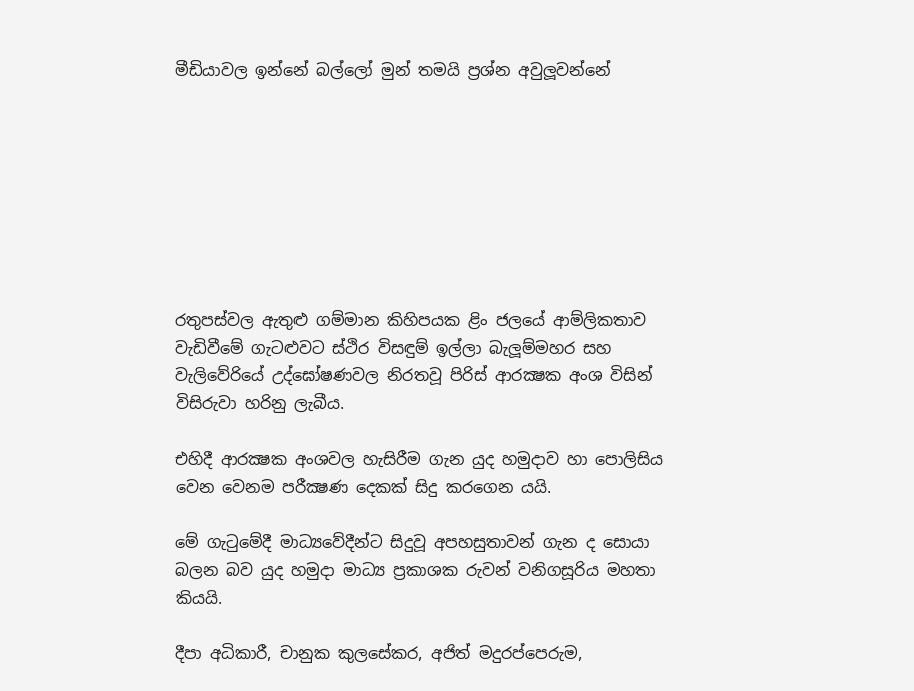මීඩියාවල ඉන්නේ බල්ලෝ මුන් තමයි ප්‍රශ්න අවුලූවන්නේ








රතුපස්වල ඇතුළු ගම්මාන කිහිපයක ළිං ජලයේ ආම්ලිකතාව වැඩිවීමේ ගැටළුවට ස්ථිර විසඳුම් ඉල්ලා බැලූම්මහර සහ වැලිවේරියේ උද්ඝෝෂණවල නිරතවූ පිරිස් ආරක්‍ෂක අංශ විසින් විසිරුවා හරිනු ලැබීය.

එහිදී ආරක්‍ෂක අංශවල හැසිරීම ගැන යුද හමුදාව හා පොලිසිය වෙන වෙනම පරීක්‍ෂණ දෙකක් සිදු කරගෙන යයි.

මේ ගැටුමේදී මාධ්‍යවේදීන්ට සිදුවූ අපහසුතාවන් ගැන ද සොයා බලන බව යුද හමුදා මාධ්‍ය ප්‍රකාශක රුවන් වනිගසූරිය මහතා කියයි.

දීපා අධිකාරී, චානුක කුලසේකර, අජිත් මදුරප්පෙරුම,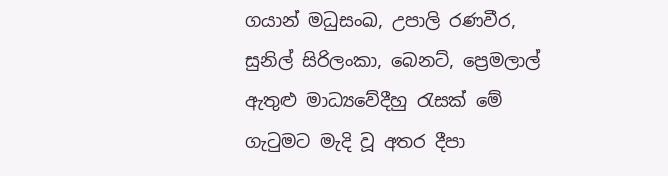ගයාන් මධුසංඛ, උපාලි රණවීර, සුනිල් සිරිලංකා, බෙනට්, ප්‍රෙමලාල් ඇතුළු මාධ්‍යවේදීහු රැසක් මේ ගැටුමට මැදි වූ අතර දීපා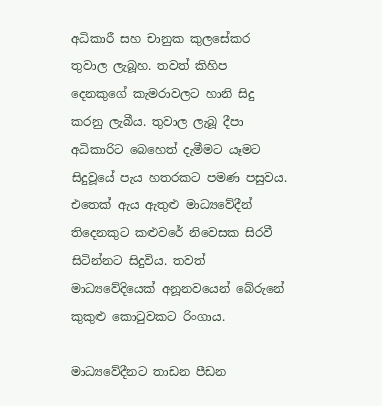අධිකාරී සහ චානුක කුලසේකර තුවාල ලැබූහ. තවත් කිහිප දෙනකුගේ කැමරාවලට හානි සිදු කරනු ලැබීය. තුවාල ලැබූ දීපා අධිකාරිට බෙහෙත් දැමීමට යෑමට සිදුවූයේ පැය හතරකට පමණ පසුවය. එතෙක් ඇය ඇතුළු මාධ්‍යවේදීන් තිදෙනකුට කළුවරේ නිවෙසක සිරවී සිටින්නට සිදුවිය. තවත් මාධ්‍යවේදියෙක් අනූනවයෙන් බේරුනේ කුකුළු කොටුවකට රිංගාය.

මාධ්‍යවේදීනට තාඩන පීඩන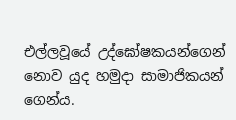එල්ලවූයේ උද්ඝෝෂකයන්ගෙන් නොව යුද හමුදා සාමාජිකයන් ගෙන්ය.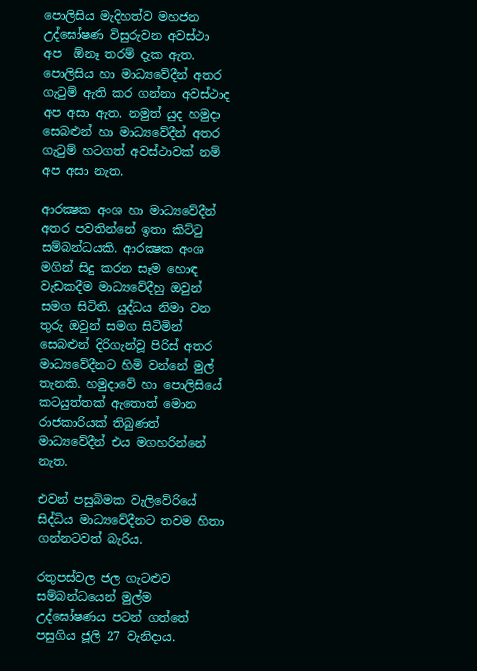පොලිසිය මැදිහත්ව මහජන උද්ඝෝෂණ විසුරුවන අවස්ථා අප  ඕනෑ තරම් දැක ඇත. පොලිසිය හා මාධ්‍යවේදීන් අතර ගැටුම් ඇති කර ගන්නා අවස්ථාද අප අසා ඇත. නමුත් යුද හමුදා සෙබළුන් හා මාධ්‍යවේදීන් අතර ගැටුම් හටගත් අවස්ථාවක් නම් අප අසා නැත.

ආරක්‍ෂක අංශ හා මාධ්‍යවේදීන් අතර පවතින්නේ ඉතා කිට්ටු සම්බන්ධයකි. ආරක්‍ෂක අංශ මගින් සිදු කරන සෑම හොඳ වැඩකදීම මාධ්‍යවේදීහු ඔවුන් සමග සිටිති. යුද්ධය නිමා වන තුරු ඔවුන් සමග සිටිමින් සෙබළුන් දිරිගැන්වූ පිරිස් අතර මාධ්‍යවේදීනට හිමි වන්නේ මුල් තැනකි. හමුදාවේ හා පොලිසියේ කටයුත්තක් ඇතොත් මොන රාජකාරියක් තිබුණත් මාධ්‍යවේදීන් එය මගහරින්නේ නැත.

එවන් පසුබිමක වැලිවේරියේ සිද්ධිය මාධ්‍යවේදීනට තවම හිතා ගන්නටවත් බැරිය.

රතුපස්වල ජල ගැටළුව සම්බන්ධයෙන් මුල්ම උද්ඝෝෂණය පටන් ගත්තේ පසුගිය ජූලි 27 වැනිදාය.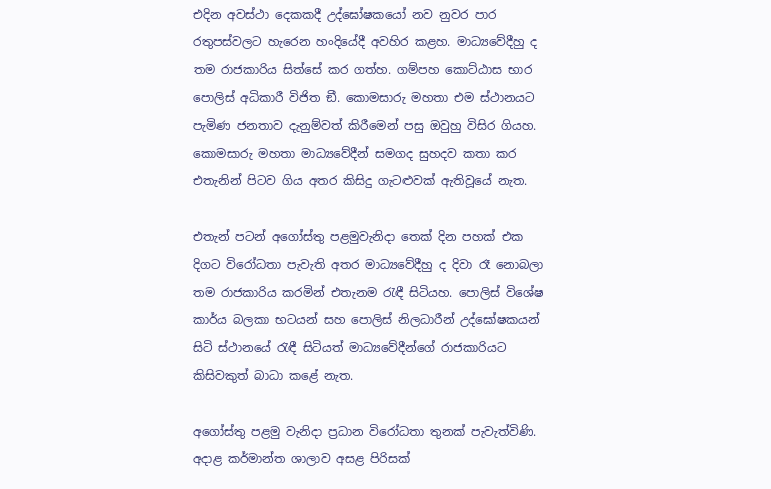එදින අවස්ථා දෙකකදී උද්ඝෝෂකයෝ නව නුවර පාර රතුපස්වලට හැරෙන හංදියේදී අවහිර කළහ. මාධ්‍යවේදීහු ද තම රාජකාරිය සිත්සේ කර ගත්හ. ගම්පහ කොට්ඨාස භාර පොලිස් අධිකාරී විජිත ඞී. කොමසාරු මහතා එම ස්ථානයට පැමිණ ජනතාව දැනුම්වත් කිරීමෙන් පසු ඔවුහු විසිර ගියහ. කොමසාරු මහතා මාධ්‍යවේදීන් සමගද සුහදව කතා කර එතැනින් පිටව ගිය අතර කිසිදු ගැටළුවක් ඇතිවූයේ නැත.

එතැන් පටන් අගෝස්තු පළමුවැනිදා තෙක් දින පහක් එක දිගට විරෝධතා පැවැති අතර මාධ්‍යවේදීහු ද දිවා රෑ නොබලා තම රාජකාරිය කරමින් එතැනම රැඳී සිටියහ. පොලිස් විශේෂ කාර්ය බලකා භටයන් සහ පොලිස් නිලධාරීන් උද්ඝෝෂකයන් සිටි ස්ථානයේ රැඳී සිටියත් මාධ්‍යවේදීන්ගේ රාජකාරියට කිසිවකුත් බාධා කළේ නැත.

අගෝස්තු පළමු වැනිදා ප්‍රධාන විරෝධතා තුනක් පැවැත්විණි. අදාළ කර්මාන්ත ශාලාව අසළ පිරිසක්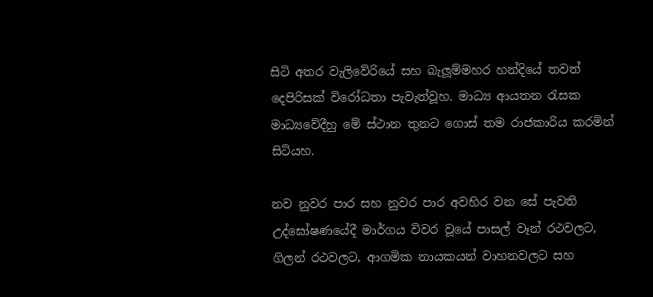සිටි අතර වැලිවේරියේ සහ බැලූම්මහර හන්දියේ තවත් දෙපිරිසක් විරෝධතා පැවැත්වූහ. මාධ්‍ය ආයතන රැසක මාධ්‍යවේදීහු මේ ස්ථාන තුනට ගොස් තම රාජකාරිය කරමින් සිටියහ.

නව නුවර පාර සහ නුවර පාර අවහිර වන සේ පැවති උද්ඝෝෂණයේදී මාර්ගය විවර වූයේ පාසල් වෑන් රථවලට, ගිලන් රථවලට, ආගමික නායකයන් වාහනවලට සහ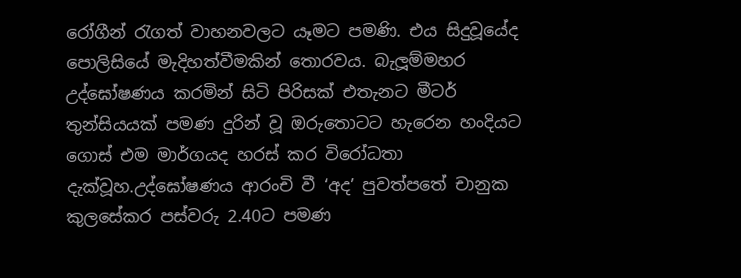රෝගීන් රැගත් වාහනවලට යෑමට පමණි. එය සිදුවූයේද පොලිසියේ මැදිහත්වීමකින් තොරවය. බැලූම්මහර උද්ඝෝෂණය කරමින් සිටි පිරිසක් එතැනට මීටර් තුන්සියයක් පමණ දුරින් වූ ඔරුතොටට හැරෙන හංදියට ගොස් එම මාර්ගයද හරස් කර විරෝධතා දැක්වූහ.උද්ඝෝෂණය ආරංචි වී ‘අද’ පුවත්පතේ චානුක කුලසේකර පස්වරු 2.40ට පමණ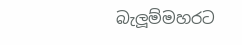බැලූම්මහරට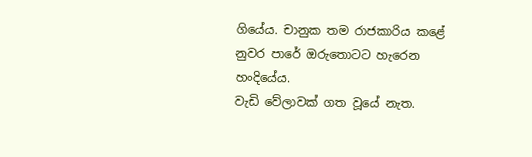ගියේය. චානුක තම රාජකාරිය කළේ නුවර පාරේ ඔරුතොටට හැරෙන හංදියේය.
වැඩි වේලාවක් ගත වූයේ නැත.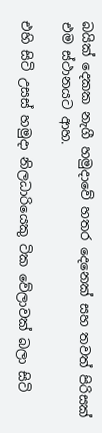බයික් දෙකක නැගී හමුදාවේ හතර දෙනෙක් සහ තවත් පිරිසක් එම ස්ථානයට ආහ.

එහි සිටි උසස් හමුදා නිලධාරියෙකු ටික වේලාවක් බලා සිටි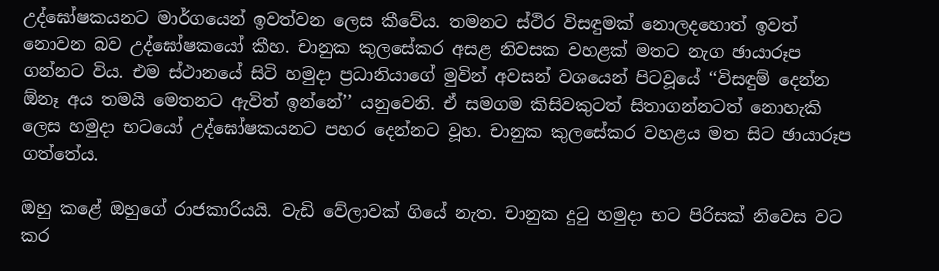උද්ඝෝෂකයනට මාර්ගයෙන් ඉවත්වන ලෙස කීවේය. තමනට ස්ථිර විසඳුමක් නොලදහොත් ඉවත් නොවන බව උද්ඝෝෂකයෝ කීහ. චානුක කුලසේකර අසළ නිවසක වහළක් මතට නැග ඡායාරූප ගන්නට විය. එම ස්ථානයේ සිටි හමුදා ප්‍රධානියාගේ මුවින් අවසන් වශයෙන් පිටවූයේ ‘‘විසඳුම් දෙන්න  ඕනෑ අය තමයි මෙතනට ඇවිත් ඉන්නේ’’ යනුවෙනි. ඒ සමගම කිසිවකුටත් සිතාගන්නටත් නොහැකි ලෙස හමුදා භටයෝ උද්ඝෝෂකයනට පහර දෙන්නට වූහ. චානුක කුලසේකර වහළය මත සිට ඡායාරූප ගත්තේය.

ඔහු කළේ ඔහුගේ රාජකාරියයි. වැඩි වේලාවක් ගියේ නැත. චානුක දුටු හමුදා භට පිරිසක් නිවෙස වට කර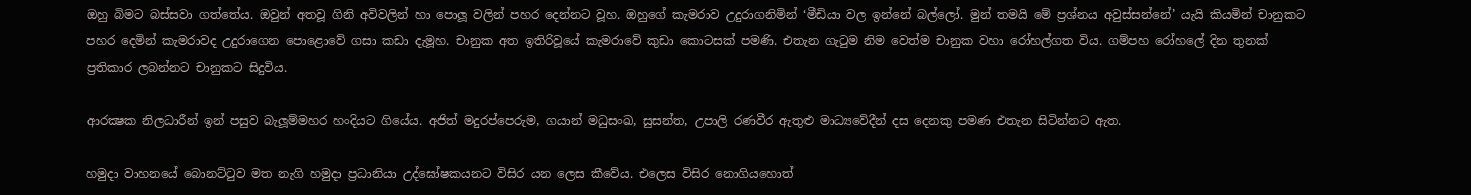ඔහු බිමට බස්සවා ගත්තේය. ඔවුන් අතවූ ගිනි අවිවලින් හා පොලූ වලින් පහර දෙන්නට වූහ. ඔහුගේ කැමරාව උදුරාගනිමින් ‘මීඩියා වල ඉන්නේ බල්ලෝ. මුන් තමයි මේ ප්‍රශ්නය අවුස්සන්නේ’ යැයි කියමින් චානුකට පහර දෙමින් කැමරාවද උදුරාගෙන පොළොවේ ගසා කඩා දැමූහ. චානුක අත ඉතිරිවූයේ කැමරාවේ කුඩා කොටසක් පමණි. එතැන ගැටුම නිම වෙත්ම චානුක වහා රෝහල්ගත විය. ගම්පහ රෝහලේ දින තුනක් ප්‍රතිකාර ලබන්නට චානුකට සිදුවිය.

ආරක්‍ෂක නිලධාරීන් ඉන් පසුව බැලූම්මහර හංදියට ගියේය. අජිත් මදුරප්පෙරුම, ගයාන් මධුසංඛ, සුසන්ත, උපාලි රණවීර ඇතුළු මාධ්‍යවේදීන් දස දෙනකු පමණ එතැන සිටින්නට ඇත.

හමුදා වාහනයේ බොනට්ටුව මත නැගි හමුදා ප්‍රධානියා උද්ඝෝෂකයනට විසිර යන ලෙස කීවේය. එලෙස විසිර නොගියහොත්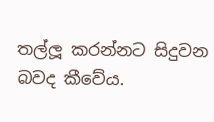තල්ලූ කරන්නට සිදුවන බවද කීවේය.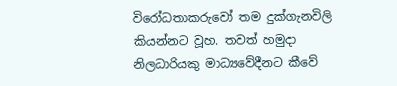විරෝධතාකරුවෝ තම දුක්ගැනවිලි කියන්නට වූහ. තවත් හමුදා නිලධාරියකු මාධ්‍යවේදීනට කීවේ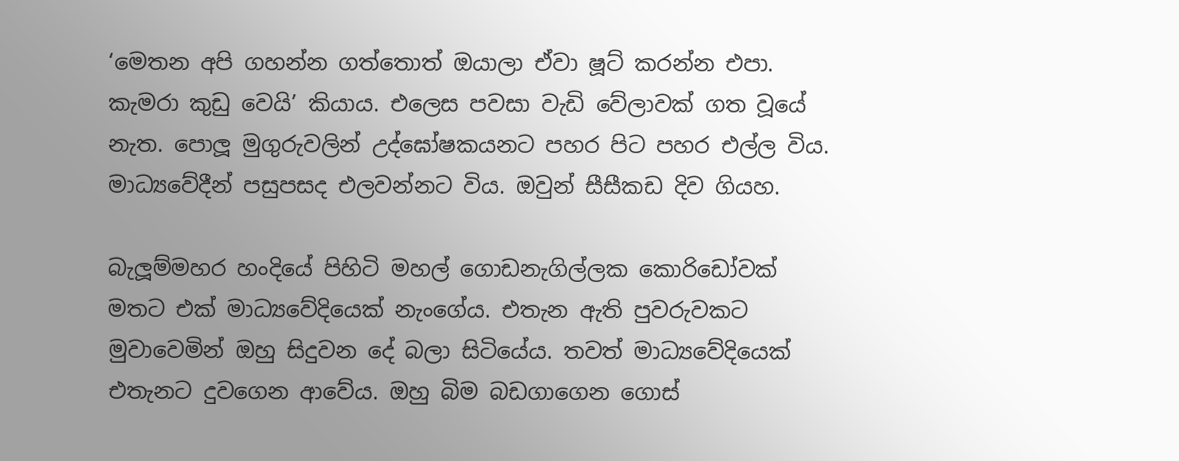‘මෙතන අපි ගහන්න ගත්තොත් ඔයාලා ඒවා ෂූට් කරන්න එපා. කැමරා කුඩු වෙයි’ කියාය. එලෙස පවසා වැඩි වේලාවක් ගත වූයේ නැත. පොලූ මුගුරුවලින් උද්ඝෝෂකයනට පහර පිට පහර එල්ල විය. මාධ්‍යවේදීන් පසුපසද එලවන්නට විය. ඔවුන් සීසීකඩ දිව ගියහ.

බැලූම්මහර හංදියේ පිහිටි මහල් ගොඩනැගිල්ලක කොරිඩෝවක් මතට එක් මාධ්‍යවේදියෙක් නැංගේය. එතැන ඇති පුවරුවකට මුවාවෙමින් ඔහු සිදුවන දේ බලා සිටියේය. තවත් මාධ්‍යවේදියෙක් එතැනට දුවගෙන ආවේය. ඔහු බිම බඩගාගෙන ගොස්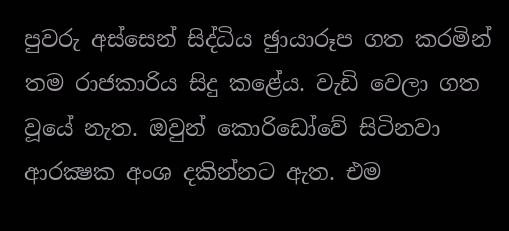පුවරු අස්සෙන් සිද්ධිය ඡුායාරූප ගත කරමින් තම රාජකාරිය සිදු කළේය. වැඩි වෙලා ගත වූයේ නැත. ඔවුන් කොරිඩෝවේ සිටිනවා ආරක්‍ෂක අංශ දකින්නට ඇත. එම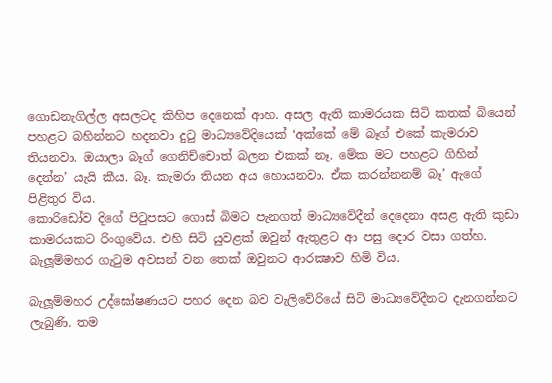ගොඩනැගිල්ල අසලටද කිහිප දෙනෙක් ආහ. අසල ඇති කාමරයක සිටි කතක් බියෙන් පහළට බහින්නට හදනවා දුටු මාධ්‍යවේදියෙක් ‘අක්කේ මේ බෑග් එකේ කැමරාව තියනවා. ඔයාලා බෑග් ගෙනිච්චොත් බලන එකක් නෑ. මේක මට පහළට ගිහින් දෙන්න’ යැයි කීය. බෑ. කැමරා තියන අය හොයනවා. ඒක කරන්නනම් බෑ’ ඇගේ පිළිතුර විය.
කොරිඩෝව දිගේ පිටුපසට ගොස් බිමට පැනගත් මාධ්‍යවේදීන් දෙදෙනා අසළ ඇති කුඩා කාමරයකට රිංගුවේය. එහි සිටි යුවළක් ඔවුන් ඇතුළට ආ පසු දොර වසා ගත්හ. බැලූම්මහර ගැටුම අවසන් වන තෙක් ඔවුනට ආරක්‍ෂාව හිමි විය.

බැලූම්මහර උද්ඝෝෂණයට පහර දෙන බව වැලිවේරියේ සිටි මාධ්‍යවේදීනට දැනගන්නට ලැබුණි. තම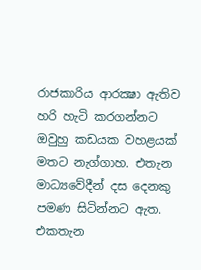රාජකාරිය ආරක්‍ෂා ඇතිව හරි හැටි කරගන්නට ඔවුහු කඩයක වහළයක් මතට නැග්ගාහ. එතැන මාධ්‍යවේදීන් දස දෙනකු පමණ සිටින්නට ඇත. එකතැන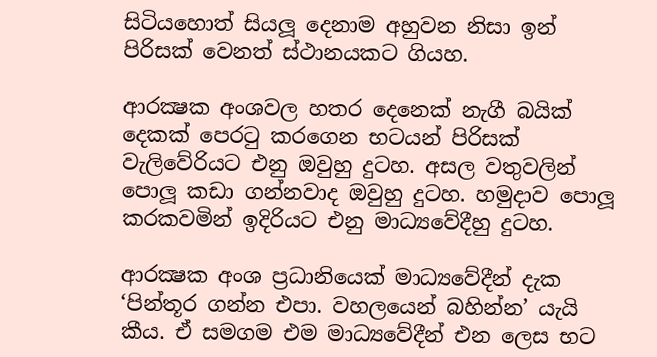සිටියහොත් සියලූ දෙනාම අහුවන නිසා ඉන් පිරිසක් වෙනත් ස්ථානයකට ගියහ.

ආරක්‍ෂක අංශවල හතර දෙනෙක් නැගී බයික් දෙකක් පෙරටු කරගෙන භටයන් පිරිසක් වැලිවේරියට එනු ඔවුහු දුටහ. අසල වතුවලින් පොලූ කඩා ගන්නවාද ඔවුහු දුටහ. හමුදාව පොලූ කරකවමින් ඉදිරියට එනු මාධ්‍යවේදීහු දුටහ.

ආරක්‍ෂක අංශ ප්‍රධානියෙක් මාධ්‍යවේදීන් දැක ‘පින්තූර ගන්න එපා. වහලයෙන් බහින්න’ යැයි කීය. ඒ සමගම එම මාධ්‍යවේදීන් එන ලෙස භට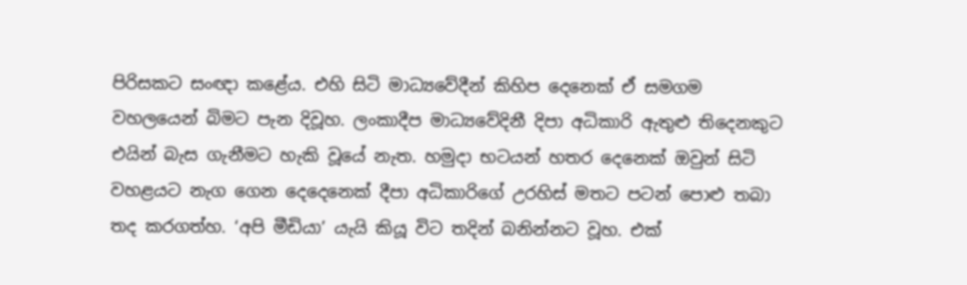පිරිසකට සංඥා කළේය. එහි සිටි මාධ්‍යවේදීන් කිහිප දෙනෙක් ඒ සමගම වහලයෙන් බිමට පැන දිවූහ. ලංකාදීප මාධ්‍යවේදිනී දිපා අධිකාරි ඇතුළු තිදෙනකුට එයින් බැස ගැනීමට හැකි වූයේ නැත. හමුදා භටයන් හතර දෙනෙක් ඔවුන් සිටි වහළයට නැග ගෙන දෙදෙනෙක් දීපා අධිකාරිගේ උරහිස් මතට පටන් පොළු තබා තද කරගත්හ. ‘අපි මීඩියා’ යැයි කියූ විට තදින් බනින්නට වූහ. එක්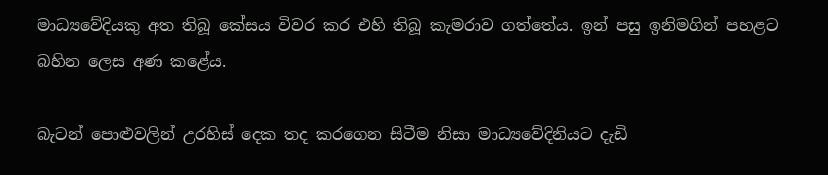මාධ්‍යවේදියකු අත තිබූ කේසය විවර කර එහි තිබූ කැමරාව ගත්තේය. ඉන් පසු ඉනිමගින් පහළට බහින ලෙස අණ කළේය.

බැටන් පොළුවලින් උරහිස් දෙක තද කරගෙන සිටීම නිසා මාධ්‍යවේදිනියට දැඩි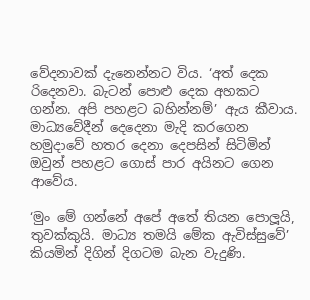වේදනාවක් දැනෙන්නට විය. ‘අත් දෙක රිදෙනවා. බැටන් පොළු දෙක අහකට ගන්න. අපි පහළට බහින්නම්’ ඇය කීවාය. මාධ්‍යවේදීන් දෙදෙනා මැදි කරගෙන හමුදාවේ හතර දෙනා දෙපසින් සිටිමින් ඔවුන් පහළට ගොස් පාර අයිනට ගෙන ආවේය.

‘මුං මේ ගන්නේ අපේ අතේ තියන පොලූයි, තුවක්කුයි. මාධ්‍ය තමයි මේක ඇවිස්සුවේ’ කියමින් දිගින් දිගටම බැන වැදුණි.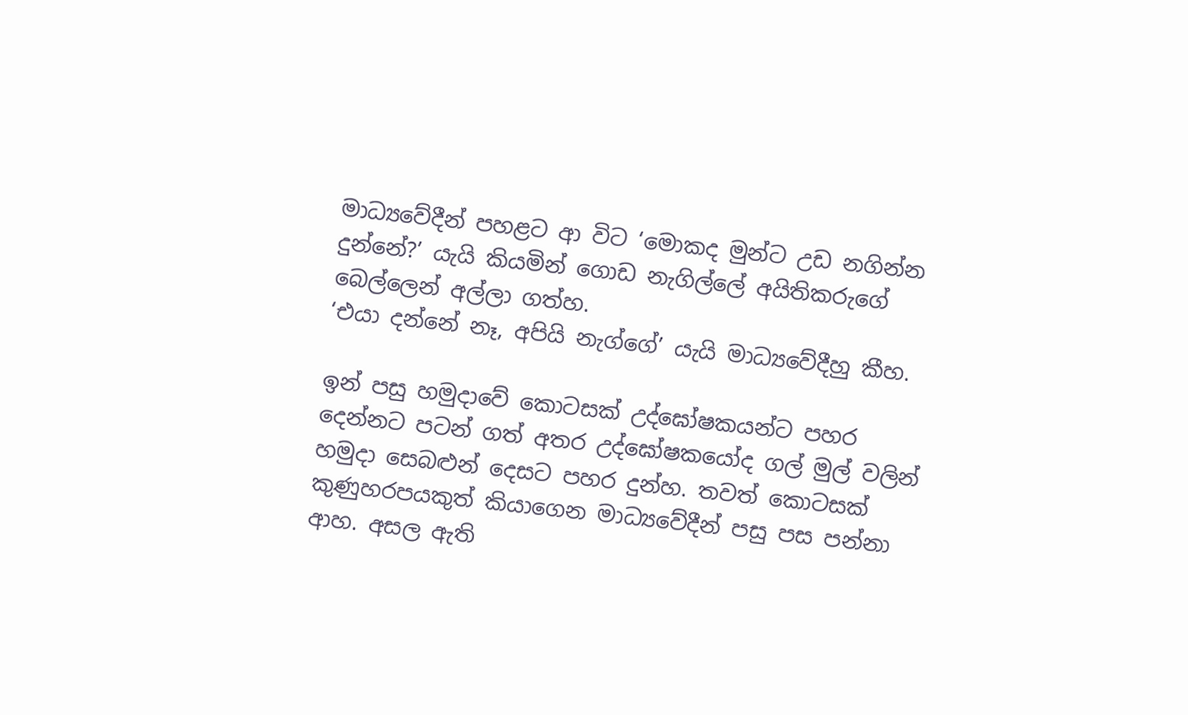මාධ්‍යවේදීන් පහළට ආ විට ‘මොකද මුන්ට උඩ නගින්න දුන්නේ?’ යැයි කියමින් ගොඩ නැගිල්ලේ අයිතිකරුගේ බෙල්ලෙන් අල්ලා ගත්හ.
‘එයා දන්නේ නෑ, අපියි නැග්ගේ’ යැයි මාධ්‍යවේදීහු කීහ.

ඉන් පසු හමුදාවේ කොටසක් උද්ඝෝෂකයන්ට පහර දෙන්නට පටන් ගත් අතර උද්ඝෝෂකයෝද ගල් මුල් වලින් හමුදා සෙබළුන් දෙසට පහර දුන්හ. තවත් කොටසක් කුණුහරපයකුත් කියාගෙන මාධ්‍යවේදීන් පසු පස පන්නා ආහ. අසල ඇති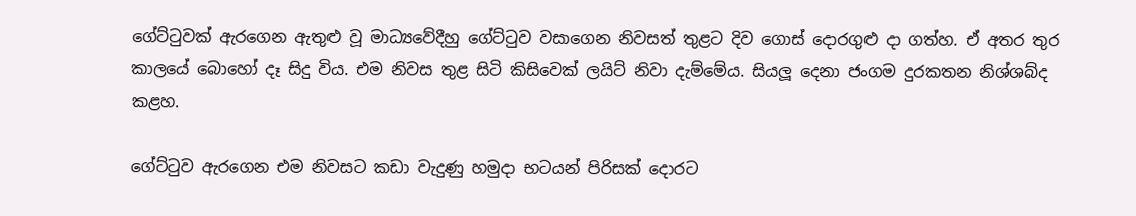ගේට්ටුවක් ඇරගෙන ඇතුළු වූ මාධ්‍යවේදීහු ගේට්ටුව වසාගෙන නිවසත් තුළට දිව ගොස් දොරගුළු දා ගත්හ. ඒ අතර තුර කාලයේ බොහෝ දෑ සිදු විය. එම නිවස තුළ සිටි කිසිවෙක් ලයිට් නිවා දැම්මේය. සියලූ දෙනා ජංගම දුරකතන නිශ්ශබ්ද කළහ.

ගේට්ටුව ඇරගෙන එම නිවසට කඩා වැදුණු හමුදා භටයන් පිරිසක් දොරට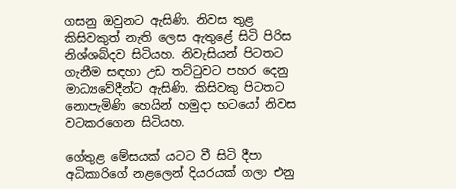ගසනු ඔවුනට ඇසිණි. නිවස තුළ කිසිවකුත් නැති ලෙස ඇතුළේ සිටි පිරිස නිශ්ශබ්දව සිටියහ. නිවැසියන් පිටතට ගැනීම සඳහා උඩ තට්ටුවට පහර දෙනු මාධ්‍යවේදීන්ට ඇසිණි. කිසිවකු පිටතට නොපැමිණි හෙයින් හමුදා භටයෝ නිවස වටකරගෙන සිටියහ.

ගේතුළ මේසයක් යටට වී සිටි දීපා අධිකාරිගේ නළලෙන් දියරයක් ගලා එනු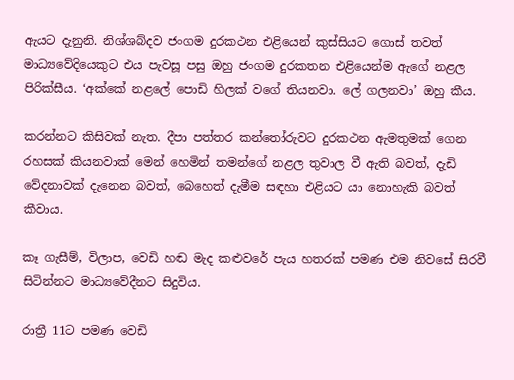ඇයට දැනුනි. නිශ්ශබ්දව ජංගම දුරකථන එළියෙන් කුස්සියට ගොස් තවත් මාධ්‍යවේදියෙකුට එය පැවසූ පසු ඔහු ජංගම දුරකතන එළියෙන්ම ඇගේ නළල පිරික්සීය. ‘අක්කේ නළලේ පොඩි හිලක් වගේ තියනවා. ලේ ගලනවා’ ඔහු කීය.

කරන්නට කිසිවක් නැත. දීපා පත්තර කන්තෝරුවට දුරකථන ඇමතුමක් ගෙන රහසක් කියනවාක් මෙන් හෙමින් තමන්ගේ නළල තුවාල වී ඇති බවත්, දැඩි වේදනාවක් දැනෙන බවත්, බෙහෙත් දැමීම සඳහා එළියට යා නොහැකි බවත් කීවාය.

කෑ ගැසීම්, විලාප, වෙඩි හඬ මැද කළුවරේ පැය හතරක් පමණ එම නිවසේ සිරවී සිටින්නට මාධ්‍යවේදීනට සිදුවිය.

රාත්‍රී 11ට පමණ වෙඩි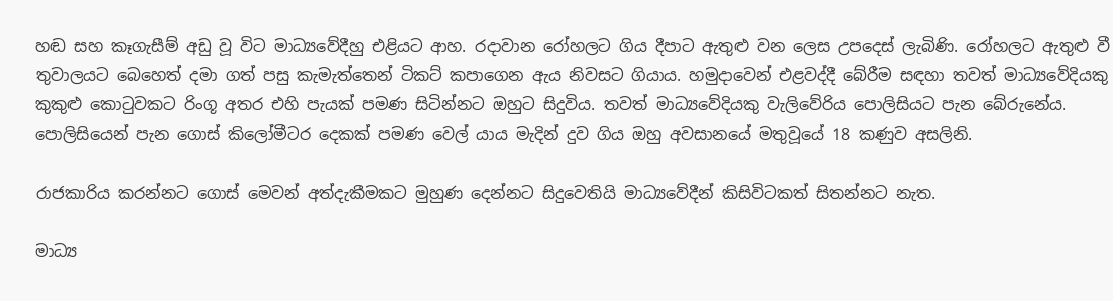හඬ සහ කෑගැසීම් අඩු වූ විට මාධ්‍යවේදීහු එළියට ආහ. රදාවාන රෝහලට ගිය දීපාට ඇතුළු වන ලෙස උපදෙස් ලැබිණි. රෝහලට ඇතුළු වී තුවාලයට බෙහෙත් දමා ගත් පසු කැමැත්තෙන් ටිකට් කපාගෙන ඇය නිවසට ගියාය. හමුදාවෙන් එළවද්දී බේරීම සඳහා තවත් මාධ්‍යවේදියකු කුකුළු කොටුවකට රිංගූ අතර එහි පැයක් පමණ සිටින්නට ඔහුට සිදුවිය. තවත් මාධ්‍යවේදියකු වැලිවේරිය පොලිසියට පැන බේරුනේය. පොලිසියෙන් පැන ගොස් කිලෝමීටර දෙකක් පමණ වෙල් යාය මැදින් දුව ගිය ඔහු අවසානයේ මතුවූයේ 18 කණුව අසලිනි.

රාජකාරිය කරන්නට ගොස් මෙවන් අත්දැකීමකට මුහුණ දෙන්නට සිදුවෙතියි මාධ්‍යවේදීන් කිසිවිටකත් සිතන්නට නැත.

මාධ්‍ය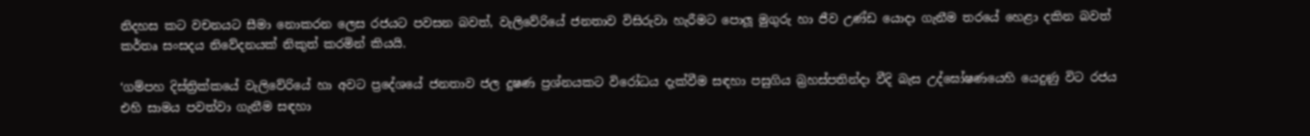නිදහස කට වචනයට සීමා නොකරන ලෙස රජයට පවසන බවත්, වැලිවේරියේ ජනතාව විසිරුවා හැරීමට පොලූ මුගුරු හා ජීව උණ්ඩ යොදා ගැනීම තරයේ හෙළා දකින බවත් කර්තෘ සංසදය නිවේදනයක් නිකුත් කරමින් කියයි.

‘ගම්පහ දිස්ත්‍රික්කයේ වැලිවේරියේ හා අවට ප්‍රදේශයේ ජනතාව ජල දුෂණ ප්‍රශ්නයකට විරෝධය දැක්වීම සඳහා පසුගිය බ්‍රහස්පතින්දා වීදි බැස උද්ඝෝෂණයෙහි යෙදුණු විට රජය එහි සාමය පවත්වා ගැනීම සඳහා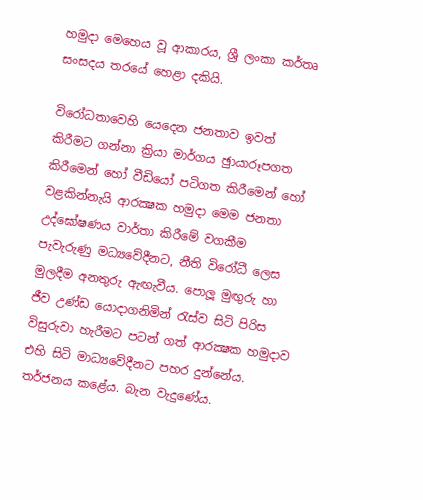හමුදා මෙහෙය වූ ආකාරය, ශ්‍රී ලංකා කර්තෘ සංසදය තරයේ හෙළා දකියි.

විරෝධතාවෙහි යෙදෙන ජනතාව ඉවත් කිරීමට ගන්නා ක්‍රියා මාර්ගය ඡුායාරූපගත කිරීමෙන් හෝ වීඩියෝ පටිගත කිරීමෙන් හෝ වළකින්නැයි ආරක්‍ෂක හමුදා මෙම ජනතා උද්ඝෝෂණය වාර්තා කිරීමේ වගකීම පැවැරුණු මධ්‍යවේදීනට, නීති විරෝධී ලෙස මුලදීම අනතුරු ඇඟැවීය. පොලූ මුඟුරු හා ජීව උණ්ඩ යොදාගනිමින් රැස්ව සිටි පිරිස විසුරුවා හැරීමට පටන් ගත් ආරක්‍ෂක හමුදාව එහි සිටි මාධ්‍යවේදීනට පහර දුන්නේය. තර්ජනය කළේය. බැන වැදුණේය.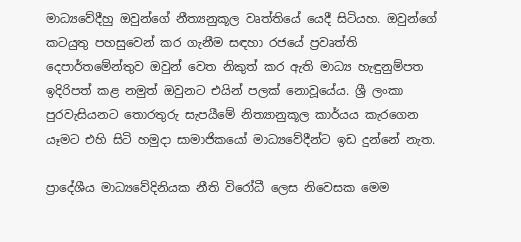මාධ්‍යවේදීහු ඔවුන්ගේ නීත්‍යනුකූල වෘත්තියේ යෙදී සිටියහ. ඔවුන්ගේ කටයුතු පහසුවෙන් කර ගැනීම සඳහා රජයේ ප්‍රවෘත්ති දෙපාර්තමේන්තුව ඔවුන් වෙත නිකුත් කර ඇති මාධ්‍ය හැඳුනුම්පත ඉදිරිපත් කළ නමුත් ඔවුනට එයින් පලක් නොවූයේය. ශ්‍රී ලංකා පුරවැසියනට තොරතුරු සැපයීමේ නිත්‍යානුකූල කාර්යය කැරගෙන යෑමට එහි සිටි හමුදා සාමාජිකයෝ මාධ්‍යවේදීන්ට ඉඩ දුන්නේ නැත.

ප්‍රාදේශීය මාධ්‍යවේදිනියක නීති විරෝධී ලෙස නිවෙසක මෙම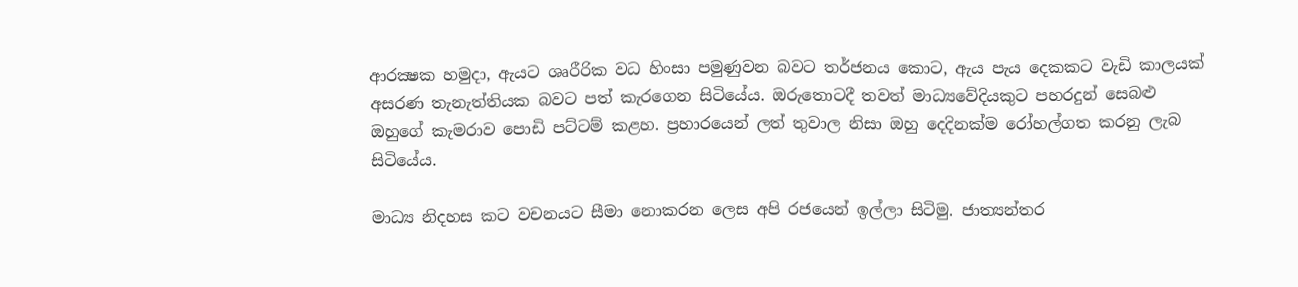ආරක්‍ෂක හමුදා, ඇයට ශෘරීරික වධ හිංසා පමුණුවන බවට තර්ජනය කොට, ඇය පැය දෙකකට වැඩි කාලයක් අසරණ තැනැත්තියක බවට පත් කැරගෙන සිටියේය. ඔරුතොටදී තවත් මාධ්‍යවේදියකුට පහරදුන් සෙබළු ඔහුගේ කැමරාව පොඩි පට්ටම් කළහ. ප්‍රහාරයෙන් ලත් තුවාල නිසා ඔහු දෙදිනක්ම රෝහල්ගත කරනු ලැබ සිටියේය.

මාධ්‍ය නිදහස කට වචනයට සීමා නොකරන ලෙස අපි රජයෙන් ඉල්ලා සිටිමු. ජාත්‍යන්තර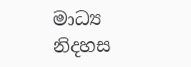මාධ්‍ය නිදහස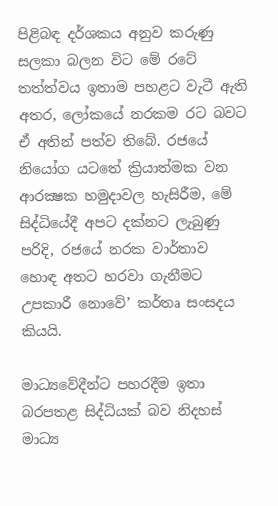පිළිබඳ දර්ශකය අනුව කරුණු සලකා බලන විට මේ රටේ තත්ත්වය ඉතාම පහළට වැටී ඇති අතර, ලෝකයේ නරකම රට බවට ඒ අතින් පත්ව තිබේ. රජයේ නියෝග යටතේ ක්‍රියාත්මක වන ආරක්‍ෂක හමුදාවල හැසිරීම, මේ සිද්ධියේදී අපට දක්නට ලැබුණු පරිදි, රජයේ නරක වාර්තාව හොඳ අතට හරවා ගැනීමට උපකාරී නොවේ’ කර්තෘ සංසදය කියයි.

මාධ්‍යවේදීන්ට පහරදීම ඉතා බරපතළ සිද්ධියක් බව නිදහස් මාධ්‍ය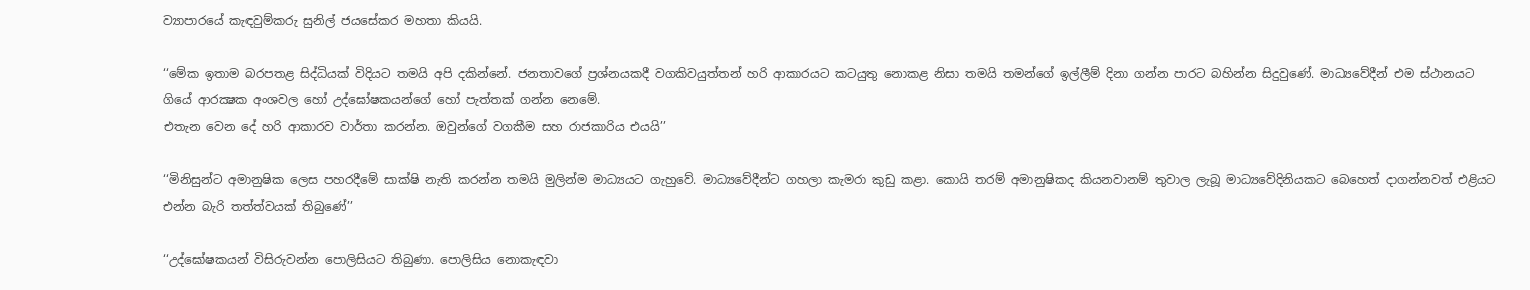ව්‍යාපාරයේ කැඳවුම්කරු සුනිල් ජයසේකර මහතා කියයි.

‘‘මේක ඉතාම බරපතළ සිද්ධියක් විදියට තමයි අපි දකින්නේ. ජනතාවගේ ප්‍රශ්නයකදී වගකිවයුත්තන් හරි ආකාරයට කටයුතු නොකළ නිසා තමයි තමන්ගේ ඉල්ලීම් දිනා ගන්න පාරට බහින්න සිදුවුණේ. මාධ්‍යවේදීන් එම ස්ථානයට ගියේ ආරක්‍ෂක අංශවල හෝ උද්ඝෝෂකයන්ගේ හෝ පැත්තක් ගන්න නෙමේ.
එතැන වෙන දේ හරි ආකාරව වාර්තා කරන්න. ඔවුන්ගේ වගකීම සහ රාජකාරිය එයයි’’

‘‘මිනිසුන්ට අමානුෂික ලෙස පහරදීමේ සාක්ෂි නැති කරන්න තමයි මුලින්ම මාධ්‍යයට ගැහුවේ. මාධ්‍යවේදීන්ට ගහලා කැමරා කුඩු කළා. කොයි තරම් අමානුෂිකද කියනවානම් තුවාල ලැබූ මාධ්‍යවේදිනියකට බෙහෙත් දාගන්නවත් එළියට එන්න බැරි තත්ත්වයක් තිබුණේ’’

‘‘උද්ඝෝෂකයන් විසිරුවන්න පොලිසියට තිබුණා. පොලිසිය නොකැඳවා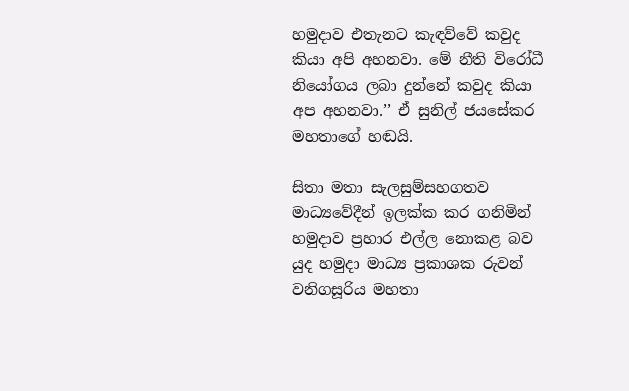හමුදාව එතැනට කැඳව්වේ කවුද කියා අපි අහනවා. මේ නීති විරෝධී නියෝගය ලබා දුන්නේ කවුද කියා අප අහනවා.’’ ඒ සුනිල් ජයසේකර මහතාගේ හඬයි.

සිතා මතා සැලසුම්සහගතව මාධ්‍යවේදීන් ඉලක්ක කර ගනිමින් හමුදාව ප්‍රහාර එල්ල නොකළ බව යුද හමුදා මාධ්‍ය ප්‍රකාශක රුවන් වනිගසූරිය මහතා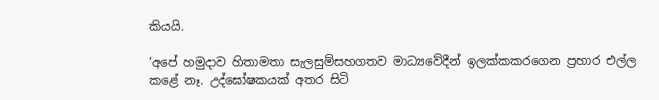කියයි.

‘අපේ හමුදාව හිතාමතා සැලසුම්සහගතව මාධ්‍යවේදීන් ඉලක්කකරගෙන ප්‍රහාර එල්ල කළේ නෑ. උද්ඝෝෂකයක් අතර සිටි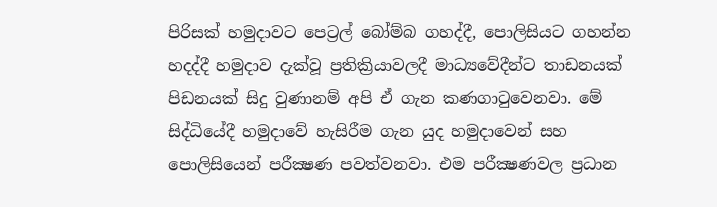පිරිසක් හමුදාවට පෙට්‍රල් බෝම්බ ගහද්දී, පොලිසියට ගහන්න හදද්දී හමුදාව දැක්වූ ප්‍රතික්‍රියාවලදී මාධ්‍යවේදීන්ට තාඩනයක් පිඩනයක් සිදු වුණානම් අපි ඒ ගැන කණගාටුවෙනවා. මේ සිද්ධියේදී හමුදාවේ හැසිරීම ගැන යුද හමුදාවෙන් සහ පොලිසියෙන් පරීක්‍ෂණ පවත්වනවා. එම පරීක්‍ෂණවල ප්‍රධාන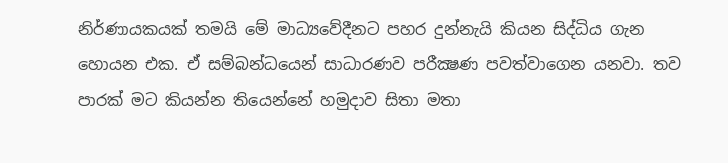නිර්ණායකයක් තමයි මේ මාධ්‍යවේදීනට පහර දුන්නැයි කියන සිද්ධිය ගැන හොයන එක. ඒ සම්බන්ධයෙන් සාධාරණව පරීක්‍ෂණ පවත්වාගෙන යනවා. තව පාරක් මට කියන්න තියෙන්නේ හමුදාව සිතා මතා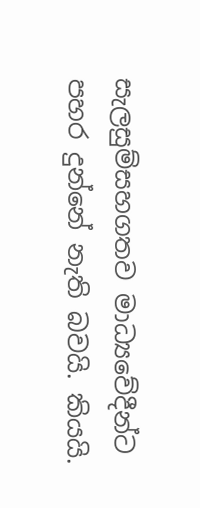සැලසුම්සහගතව මාධ්‍යවේදීන්ට පහර දුන්නේ නැති බවයි. කියයි.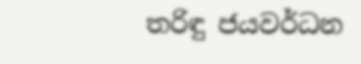තරිඳු ජයවර්ධන